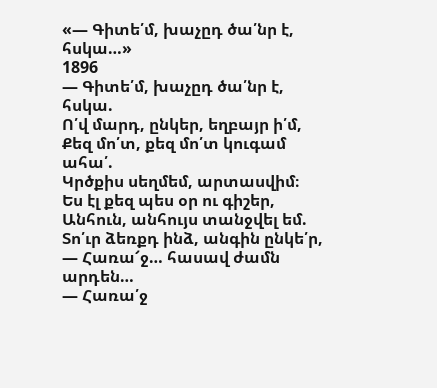«— Գիտե՛մ, խաչըդ ծա՛նր է, հսկա…»
1896
— Գիտե՛մ, խաչըդ ծա՛նր է, հսկա.
Ո՛վ մարդ, ընկեր, եղբայր ի՛մ,
Քեզ մո՛տ, քեզ մո՛տ կուգամ ահա՛.
Կրծքիս սեղմեմ, արտասվիմ։
Ես էլ քեզ պես օր ու գիշեր,
Անհուն, անհույս տանջվել եմ.
Տո՛ւր ձեռքդ ինձ, անգին ընկե՛ր,
— Հառա՜ջ… հասավ ժամն արդեն…
— Հառա՛ջ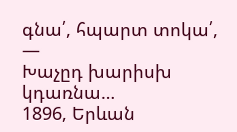գնա՛, հպարտ տոկա՛, —
Խաչըդ խարիսխ կդառնա…
1896, Երևան